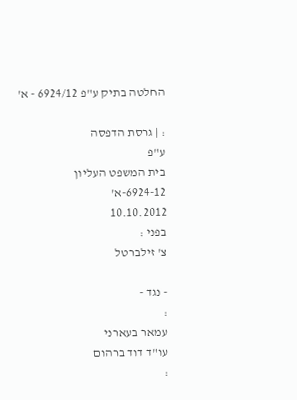החלטה בתיק ע"פ 6924/12 - א'

: | גרסת הדפסה
ע"פ
בית המשפט העליון
6924-12-א'
10.10.2012
בפני :
צ' זילברטל

- נגד -
:
עמאר בעארני
עו"ד דוד ברהום
: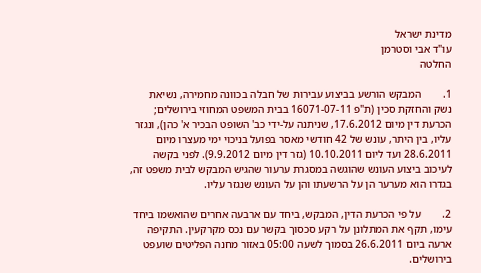מדינת ישראל
עו"ד אבי וסטרמן
החלטה

1.        המבקש הורשע בביצוע עבירות של חבלה בכוונה מחמירה, נשיאת נשק והחזקת סכין (ת"פ 16071-07-11 בבית המשפט המחוזי בירושלים; הכרעת דין מיום 17.6.2012, שניתנה על-ידי כב' השופט הבכיר א' כהן), ונגזר עליו, בין היתר, עונש של 42 חודשי מאסר בפועל בניכוי ימי מעצרו מיום 28.6.2011 ועד ליום 10.10.2011 (גזר דין מיום 9.9.2012). לפני בקשה לעיכוב ביצוע העונש שהוגשה במסגרת ערעור שהגיש המבקש לבית משפט זה, בגדרו הוא מערער הן על הרשעתו והן על העונש שנגזר עליו.

2.        על פי הכרעת הדין, המבקש, ביחד עם ארבעה אחרים שהואשמו ביחד עימו, תקף את המתלונן על רקע סכסוך בקשר עם נכס מקרקעין. התקיפה ארעה ביום 26.6.2011 בסמוך לשעה 05:00 באזור מחנה הפליטים שועפט בירושלים.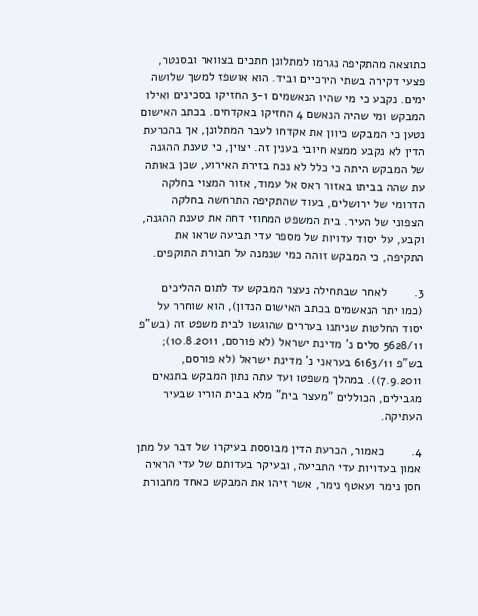כתוצאה מהתקיפה נגרמו למתלונן חתכים בצוואר ובסנטר, פצעי דקירה בשתי הירכיים וביד. הוא אושפז למשך שלושה ימים. נקבע כי מי שהיו הנאשמים 3-1 החזיקו בסכינים ואילו המבקש ומי שהיה הנאשם 4 החזיקו באקדחים. בכתב האישום נטען כי המבקש כיוון את אקדחו לעבר המתלונן, אך בהכרעת הדין לא נקבע ממצא חיובי בענין זה. יצוין, כי טענת ההגנה של המבקש היתה כי כלל לא נכח בזירת האירוע, שכן באותה עת שהה בביתו באזור ראס אל עמוד, אזור המצוי בחלקה הדרומי של ירושלים, בעוד שהתקיפה התרחשה בחלקה הצפוני של העיר. בית המשפט המחוזי דחה את טענת ההגנה, וקבע, על יסוד עדויות של מספר עדי תביעה שראו את התקיפה, כי המבקש זוהה כמי שנמנה על חבורת התוקפים.

3.        לאחר שבתחילה נעצר המבקש עד לתום ההליכים (כמו יתר הנאשמים בכתב האישום הנדון), הוא שוחרר על יסוד החלטות שניתנו בעררים שהוגשו לבית משפט זה (בש"פ 5628/11 סלים נ' מדינת ישראל (לא פורסם, 10.8.2011); בש"פ 6163/11 בעראני נ' מדינת ישראל (לא פורסם, 7.9.2011)). במהלך משפטו ועד עתה נתון המבקש בתנאים מגבילים, הכוללים "מעצר בית" מלא בבית הוריו שבעיר העתיקה.

4.        כאמור, הכרעת הדין מבוססת בעיקרו של דבר על מתן אמון בעדויות עדי התביעה, ובעיקר בעדותם של עדי הראיה חסן נימר ועאטף נימר, אשר זיהו את המבקש כאחד מחבורת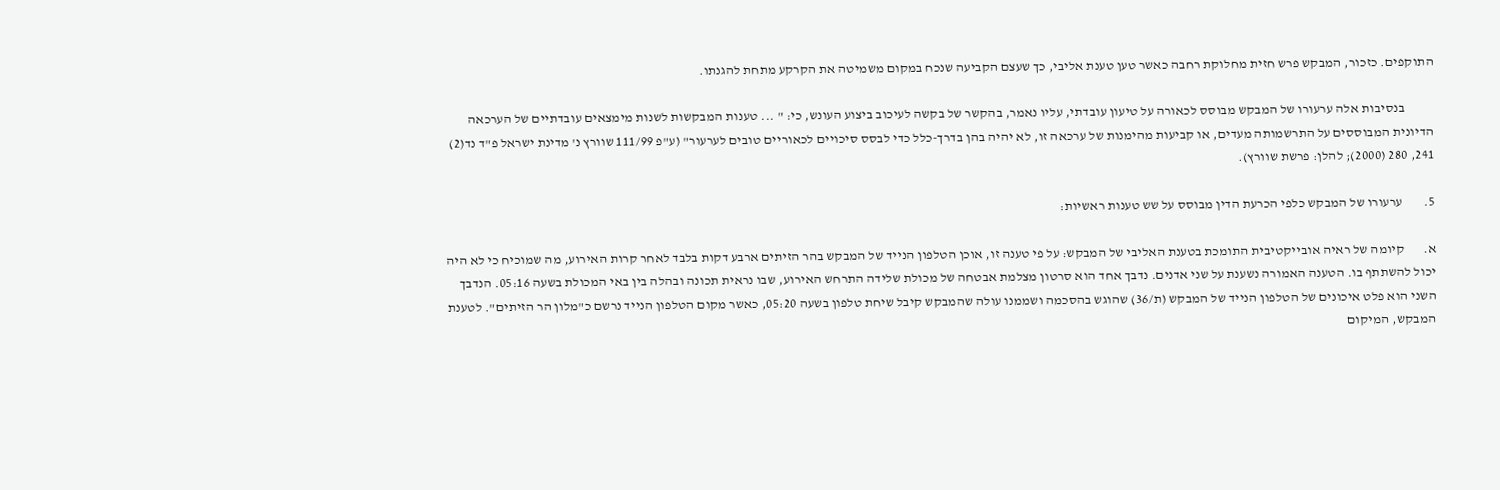התוקפים. כזכור, המבקש פרש חזית מחלוקת רחבה כאשר טען טענת אליבי, כך שעצם הקביעה שנכח במקום משמיטה את הקרקע מתחת להגנתו.

           בנסיבות אלה ערעורו של המבקש מבוסס לכאורה על טיעון עובדתי, עליו נאמר, בהקשר של בקשה לעיכוב ביצוע העונש, כי: " ... טענות המבקשות לשנות מימצאים עובדתיים של הערכאה הדיונית המבוססים על התרשמותה מעדים, או קביעות מהימנות של ערכאה זו, לא יהיה בהן בדרך-כלל כדי לבסס סיכויים לכאוריים טובים לערעור" (ע"פ 111/99 שוורץ נ' מדינת ישראל פ"ד נד(2) 241, 280 (2000); להלן: פרשת שוורץ).

5.        ערעורו של המבקש כלפי הכרעת הדין מבוסס על שש טענות ראשיות:

א.       קיומה של ראיה אובייקטיבית התומכת בטענת האליבי של המבקש: על פי טענה זו, אוכן הטלפון הנייד של המבקש בהר הזיתים ארבע דקות בלבד לאחר קרות האירוע, מה שמוכיח כי לא היה יכול להשתתף בו. הטענה האמורה נשענת על שני אדנים. נדבך אחד הוא סרטון מצלמת אבטחה של מכולת שלידה התרחש האירוע, שבו נראית תכונה ובהלה בין באי המכולת בשעה 05:16. הנדבך השני הוא פלט איכונים של הטלפון הנייד של המבקש (ת/36) שהוגש בהסכמה ושממנו עולה שהמבקש קיבל שיחת טלפון בשעה 05:20, כאשר מקום הטלפון הנייד נרשם כ"מלון הר הזיתים". לטענת המבקש, המיקום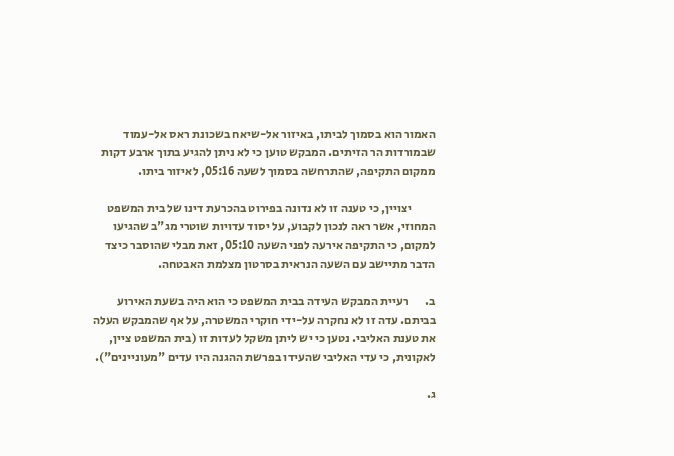האמור הוא בסמוך לביתו, באיזור אל-שיאח בשכונת ראס אל-עמוד שבמורדות הר הזיתים. המבקש טוען כי לא ניתן להגיע בתוך ארבע דקות ממקום התקיפה, שהתרחשה בסמוך לשעה 05:16, לאיזור ביתו.

          יצויין, כי טענה זו לא נדונה בפירוט בהכרעת דינו של בית המשפט המחוזי, אשר ראה לנכון לקבוע, על יסוד עדויות שוטרי מג"ב שהגיעו למקום, כי התקיפה אירעה לפני השעה 05:10, זאת מבלי שהוסבר כיצד הדבר מתיישב עם השעה הנראית בסרטון מצלמת האבטחה.

ב.       רעיית המבקש העידה בבית המשפט כי הוא היה בשעת האירוע בביתם. עדה זו לא נחקרה על-ידי חוקרי המשטרה, על אף שהמבקש העלה את טענת האליבי. נטען כי יש ליתן משקל לעדות זו (בית המשפט ציין, לאקונית, כי עדי האליבי שהעידו בפרשת ההגנה היו עדים "מעוניינים").

ג.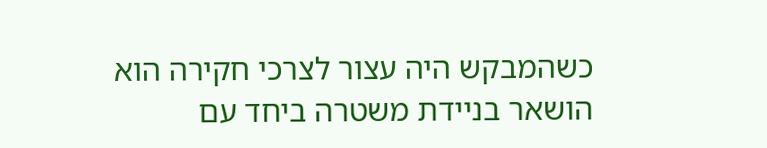כשהמבקש היה עצור לצרכי חקירה הוא הושאר בניידת משטרה ביחד עם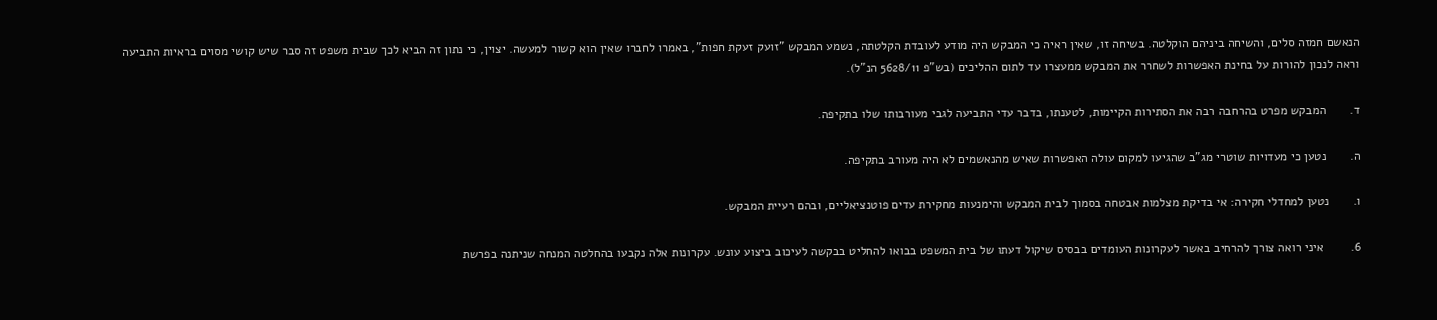הנאשם חמזה סלים, והשיחה ביניהם הוקלטה. בשיחה זו, שאין ראיה כי המבקש היה מודע לעובדת הקלטתה, נשמע המבקש "זועק זעקת חפות", באמרו לחברו שאין הוא קשור למעשה. יצוין, כי נתון זה הביא לכך שבית משפט זה סבר שיש קושי מסוים בראיות התביעה וראה לנכון להורות על בחינת האפשרות לשחרר את המבקש ממעצרו עד לתום ההליכים (בש"פ 5628/11 הנ"ל).

ד.       המבקש מפרט בהרחבה רבה את הסתירות הקיימות, לטענתו, בדבר עדי התביעה לגבי מעורבותו שלו בתקיפה.

ה.       נטען כי מעדויות שוטרי מג"ב שהגיעו למקום עולה האפשרות שאיש מהנאשמים לא היה מעורב בתקיפה.

ו.       נטען למחדלי חקירה: אי בדיקת מצלמות אבטחה בסמוך לבית המבקש והימנעות מחקירת עדים פוטנציאליים, ובהם רעיית המבקש.

6.        איני רואה צורך להרחיב באשר לעקרונות העומדים בבסיס שיקול דעתו של בית המשפט בבואו להחליט בבקשה לעיכוב ביצוע עונש. עקרונות אלה נקבעו בהחלטה המנחה שניתנה בפרשת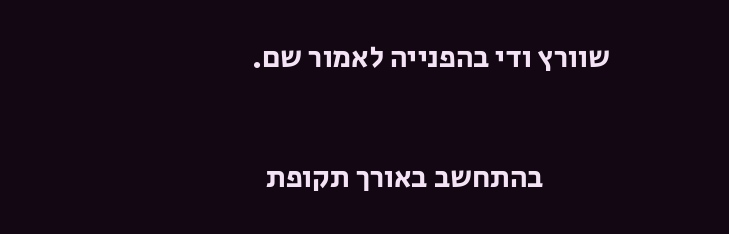שוורץ ודי בהפנייה לאמור שם.

           בהתחשב באורך תקופת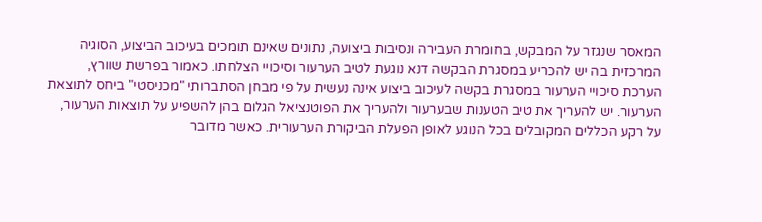המאסר שנגזר על המבקש, בחומרת העבירה ונסיבות ביצועה, נתונים שאינם תומכים בעיכוב הביצוע, הסוגיה המרכזית בה יש להכריע במסגרת הבקשה דנא נוגעת לטיב הערעור וסיכויי הצלחתו. כאמור בפרשת שוורץ, הערכת סיכויי הערעור במסגרת בקשה לעיכוב ביצוע אינה נעשית על פי מבחן הסתברותי "מכניסטי" ביחס לתוצאת הערעור. יש להעריך את טיב הטענות שבערעור ולהעריך את הפוטנציאל הגלום בהן להשפיע על תוצאות הערעור, על רקע הכללים המקובלים בכל הנוגע לאופן הפעלת הביקורת הערעורית. כאשר מדובר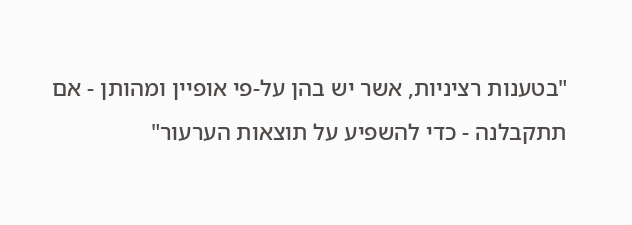"בטענות רציניות, אשר יש בהן על-פי אופיין ומהותן - אם תתקבלנה - כדי להשפיע על תוצאות הערעור"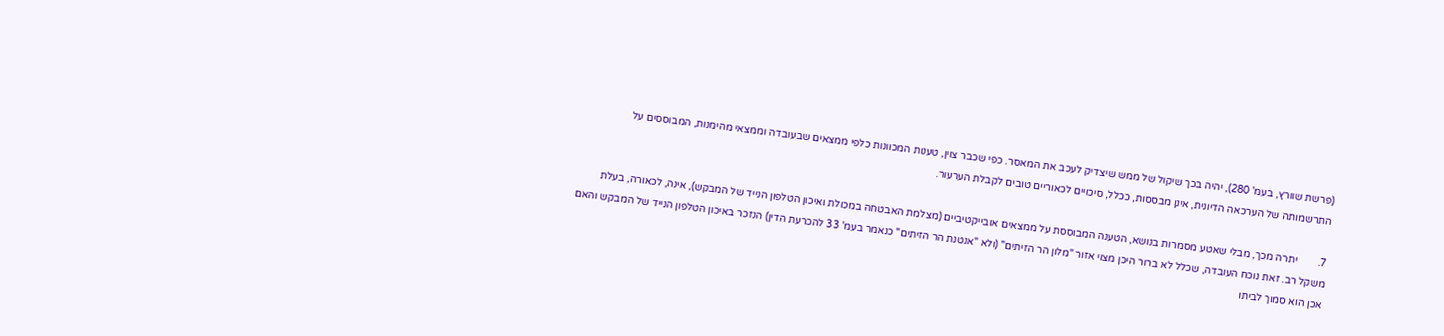(פרשת שוורץ, בעמ' 280), יהיה בכך שיקול של ממש שיצדיק לעכב את המאסר. כפי שכבר צוין, טענות המכוונות כלפי ממצאים שבעובדה וממצאי מהימנות, המבוססים על התרשמותה של הערכאה הדיונית, אינן מבססות, ככלל, סיכויים לכאוריים טובים לקבלת הערעור.

7.        יתרה מכך, מבלי שאטע מסמרות בנושא, הטענה המבוססת על ממצאים אובייקטיביים (מצלמת האבטחה במכולת ואיכון הטלפון הנייד של המבקש), אינה, לכאורה, בעלת משקל רב. זאת נוכח העובדה, שכלל לא ברור היכן מצוי אזור "מלון הר הזיתים" (ולא "אנטנת הר הזיתים" כנאמר בעמ' 33 להכרעת הדין) הנזכר באיכון הטלפון הנייד של המבקש והאם אכן הוא סמוך לביתו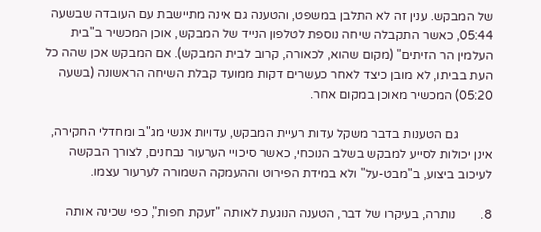של המבקש. ענין זה לא התלבן במשפט, והטענה גם אינה מתיישבת עם העובדה שבשעה 05:44, כאשר התקבלה שיחה נוספת לטלפון הנייד של המבקש, אוכן המכשיר ב"בית העלמין הר הזיתים" (מקום שהוא, לכאורה, קרוב לבית המבקש). אם המבקש אכן שהה כל העת בביתו, לא מובן כיצד לאחר כעשרים דקות ממועד קבלת השיחה הראשונה (בשעה 05:20) המכשיר מאוכן במקום אחר.

           גם הטענות בדבר משקל עדות רעיית המבקש, עדויות אנשי מג"ב ומחדלי החקירה, אינן יכולות לסייע למבקש בשלב הנוכחי, כאשר סיכויי הערעור נבחנים, לצורך הבקשה לעיכוב ביצוע, ב"מבט-על" ולא במידת הפירוט וההעמקה השמורה לערעור עצמו.

8.        נותרה, בעיקרו של דבר, הטענה הנוגעת לאותה "זעקת חפות", כפי שכינה אותה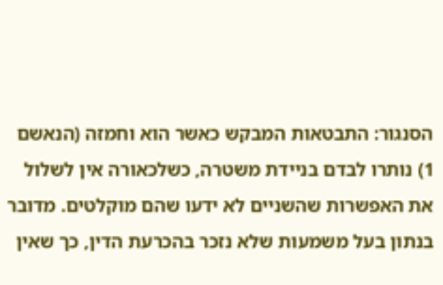הסנגור: התבטאות המבקש כאשר הוא וחמזה (הנאשם 1) נותרו לבדם בניידת משטרה, כשלכאורה אין לשלול את האפשרות שהשניים לא ידעו שהם מוקלטים. מדובר בנתון בעל משמעות שלא נזכר בהכרעת הדין, כך שאין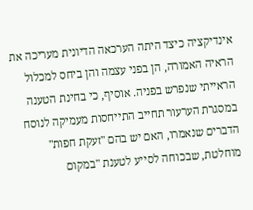אינדיקציה כיצד היתה הערכאה הדיונית מעריכה את הראיה האמורה, הן בפני עצמה והן ביחס למכלול הראייתי שנפרש בפניה. אוסיף, כי בחינת הטענה במסגרת הערעור תחייב התייחסות מעמיקה לנוסח הדברים שנאמרו, האם יש בהם "זעקת חפות" מוחלטת, שבכוחה לסייע לטענת "במקום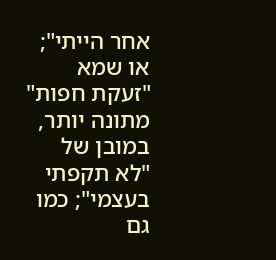אחר הייתי"; או שמא "זעקת חפות" מתונה יותר, במובן של "לא תקפתי בעצמי"; כמו גם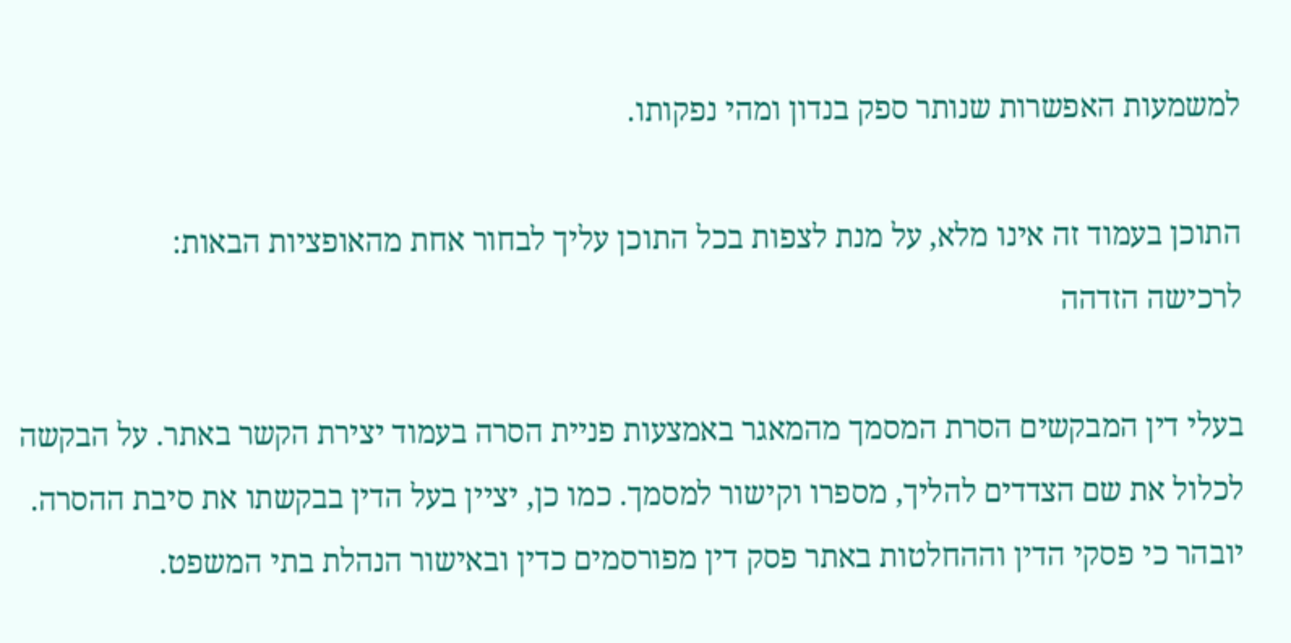למשמעות האפשרות שנותר ספק בנדון ומהי נפקותו.

התוכן בעמוד זה אינו מלא, על מנת לצפות בכל התוכן עליך לבחור אחת מהאופציות הבאות:
לרכישה הזדהה

בעלי דין המבקשים הסרת המסמך מהמאגר באמצעות פניית הסרה בעמוד יצירת הקשר באתר. על הבקשה לכלול את שם הצדדים להליך, מספרו וקישור למסמך. כמו כן, יציין בעל הדין בבקשתו את סיבת ההסרה. יובהר כי פסקי הדין וההחלטות באתר פסק דין מפורסמים כדין ובאישור הנהלת בתי המשפט.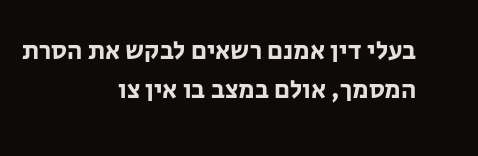בעלי דין אמנם רשאים לבקש את הסרת המסמך, אולם במצב בו אין צו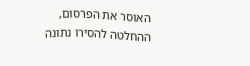האוסר את הפרסום, ההחלטה להסירו נתונה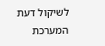לשיקול דעת המערכת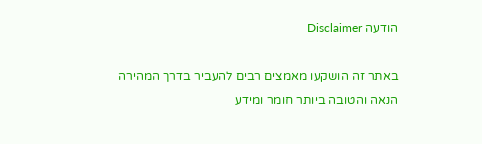הודעה Disclaimer

באתר זה הושקעו מאמצים רבים להעביר בדרך המהירה הנאה והטובה ביותר חומר ומידע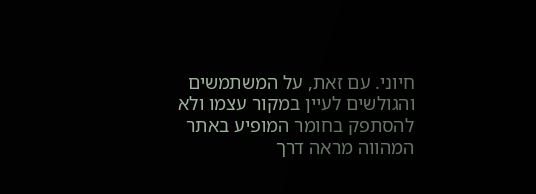חיוני. עם זאת, על המשתמשים והגולשים לעיין במקור עצמו ולא להסתפק בחומר המופיע באתר המהווה מראה דרך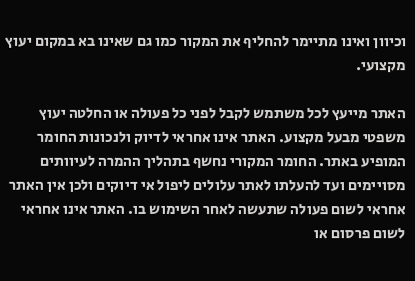וכיוון ואינו מתיימר להחליף את המקור כמו גם שאינו בא במקום יעוץ מקצועי.

האתר מייעץ לכל משתמש לקבל לפני כל פעולה או החלטה יעוץ משפטי מבעל מקצוע. האתר אינו אחראי לדיוק ולנכונות החומר המופיע באתר. החומר המקורי נחשף בתהליך ההמרה לעיוותים מסויימים ועד להעלתו לאתר עלולים ליפול אי דיוקים ולכן אין האתר אחראי לשום פעולה שתעשה לאחר השימוש בו. האתר אינו אחראי לשום פרסום או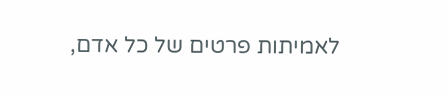לאמיתות פרטים של כל אדם,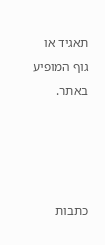תאגיד או גוף המופיע באתר.




כתבות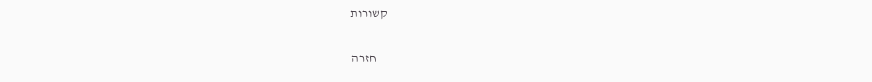קשורות

    חזרה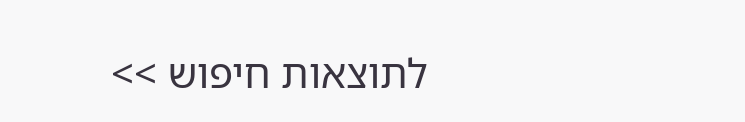לתוצאות חיפוש >>